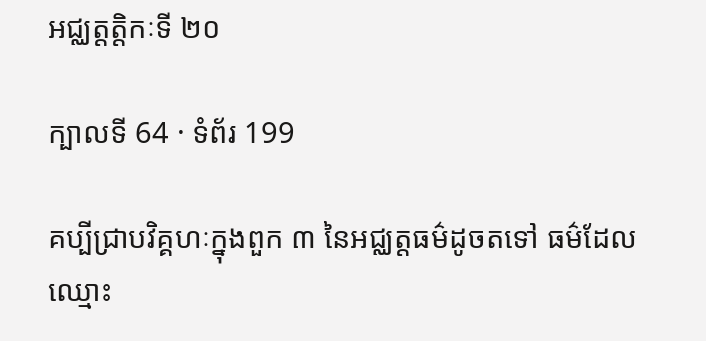អជ្ឈត្តត្តិកៈទី ២០

ក្បាលទី 64 · ទំព័រ 199

គប្បីជ្រាបវិគ្គហៈក្នុងពួក ៣ នៃអជ្ឈត្តធម៌ដូចតទៅ ធម៌ដែលឈ្មោះ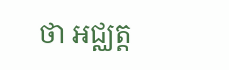ថា អជ្ឈត្ត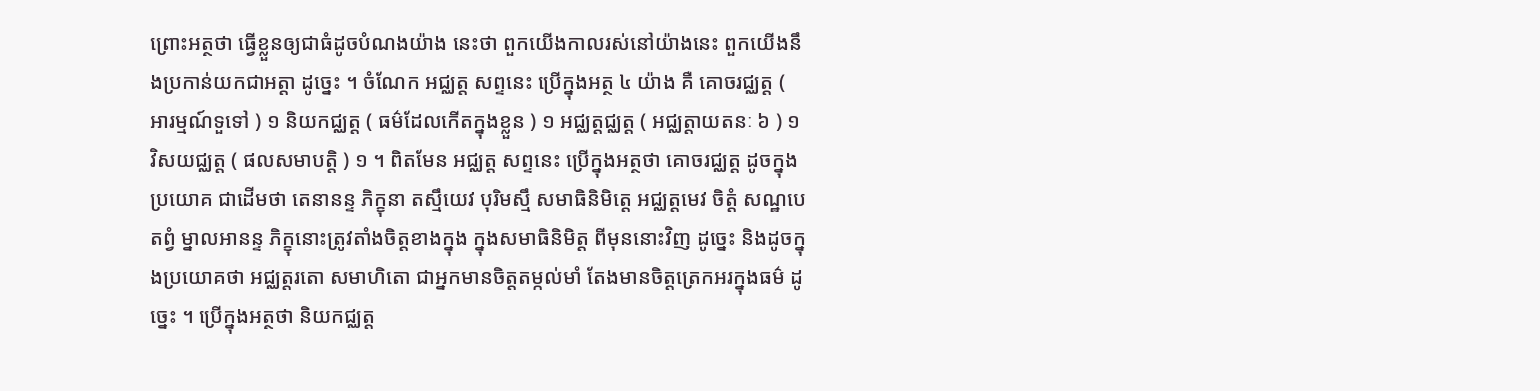ព្រោះអត្ថថា ធ្វើខ្លួនឲ្យជាធំដូចបំណងយ៉ាង នេះថា ពួកយើងកាលរស់នៅយ៉ាងនេះ ពួកយើងនឹងប្រកាន់យកជាអត្តា ដូច្នេះ ។ ចំណែក អជ្ឈត្ត សព្ទនេះ ប្រើក្នុងអត្ថ ៤ យ៉ាង គឺ គោចរជ្ឈត្ត ( អារម្មណ៍ទួទៅ ) ១ និយកជ្ឈត្ត ( ធម៌ដែលកើតក្នុងខ្លួន ) ១ អជ្ឈត្តជ្ឈត្ត ( អជ្ឈត្តាយតនៈ ៦ ) ១ វិសយជ្ឈត្ត ( ផលសមាបត្តិ ) ១ ។ ពិតមែន អជ្ឈត្ត សព្ទនេះ ប្រើក្នុងអត្ថថា គោចរជ្ឈត្ត ដូចក្នុងប្រយោគ ជាដើមថា តេនានន្ទ ភិក្ខុនា តស្មឹយេវ បុរិមស្មឹ សមាធិនិមិត្តេ អជ្ឈត្តមេវ ចិត្តំ សណ្ឋបេតព្វំ ម្នាលអានន្ទ ភិក្ខុនោះត្រូវតាំងចិត្តខាងក្នុង ក្នុងសមាធិនិមិត្ត ពីមុននោះវិញ ដូច្នេះ និងដូចក្នុងប្រយោគថា អជ្ឈត្តរតោ សមាហិតោ ជាអ្នកមានចិត្តតម្កល់មាំ តែងមានចិត្តត្រេកអរក្នុងធម៌ ដូច្នេះ ។ ប្រើក្នុងអត្ថថា និយកជ្ឈត្ត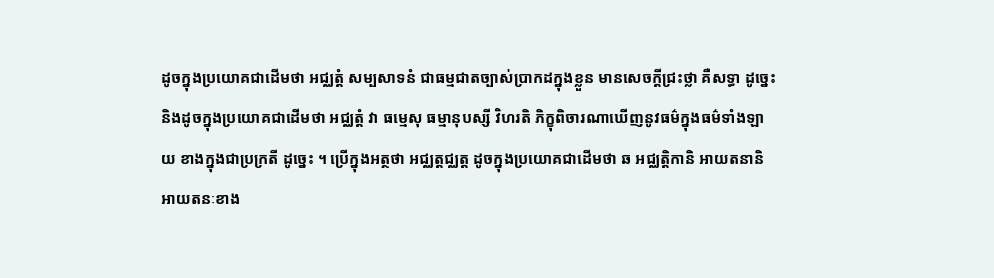ដូចក្នុងប្រយោគជាដើមថា អជ្ឈត្តំ សម្បសាទនំ ជាធម្មជាតច្បាស់ប្រាកដក្នុងខ្លួន មានសេចក្តីជ្រះថ្លា គឺសទ្ធា ដូច្នេះ និងដូចក្នុងប្រយោគជាដើមថា អជ្ឈត្តំ វា ធម្មេសុ ធម្មានុបស្សី វិហរតិ ភិក្ខុពិចារណាឃើញនូវធម៌ក្នុងធម៌ទាំងឡាយ ខាងក្នុងជាប្រក្រតី ដូច្នេះ ។ ប្រើក្នុងអត្ថថា អជ្ឈត្តជ្ឈត្ត ដូចក្នុងប្រយោគជាដើមថា ឆ អជ្ឈត្តិកានិ អាយតនានិ អាយតនៈខាង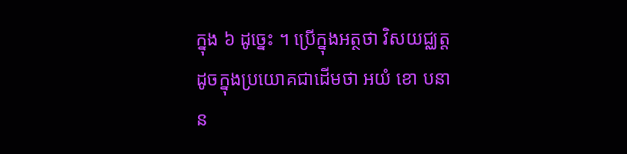ក្នុង ៦ ដូច្នេះ ។ ប្រើក្នុងអត្ថថា វិសយជ្ឈត្ត ដូចក្នុងប្រយោគជាដើមថា អយំ ខោ បនាន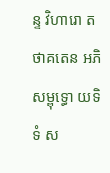ន្ទ វិហារោ តថាគតេន អភិសម្ពុទ្ធោ យទិទំ ស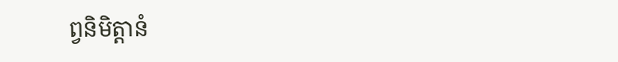ព្វនិមិត្តានំ